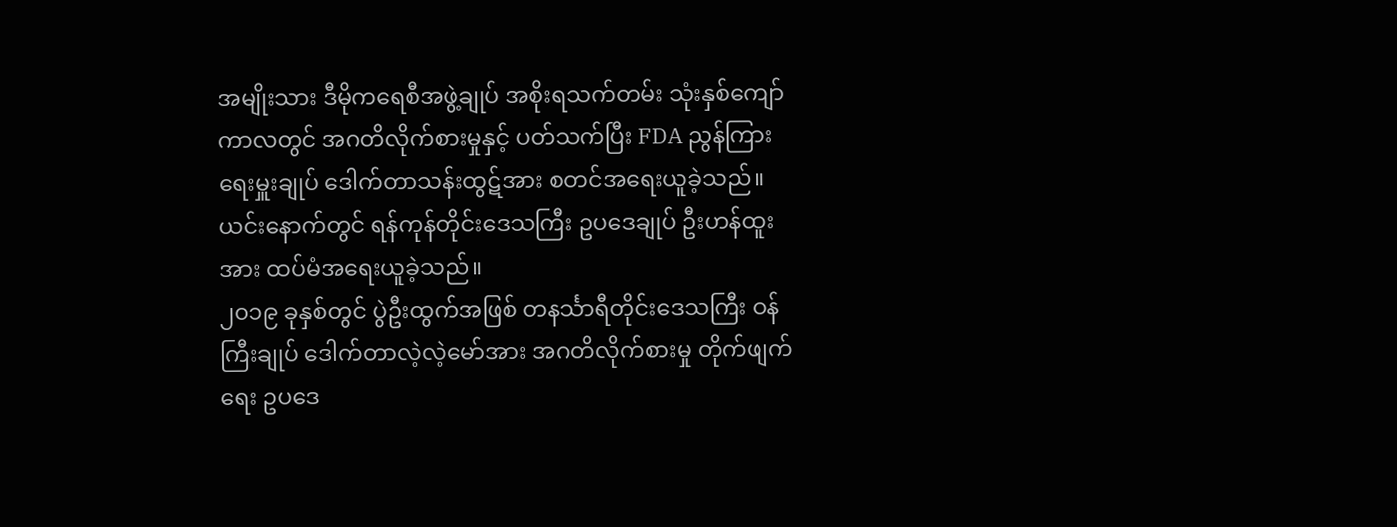အမျိုးသား ဒီမိုကရေစီအဖွဲ့ချုပ် အစိုးရသက်တမ်း သုံးနှစ်ကျော် ကာလတွင် အဂတိလိုက်စားမှုနှင့် ပတ်သက်ပြီး FDA ညွန်ကြားရေးမှူးချုပ် ဒေါက်တာသန်းထွဋ်အား စတင်အရေးယူခဲ့သည်။ ယင်းနောက်တွင် ရန်ကုန်တိုင်းဒေသကြီး ဥပဒေချုပ် ဦးဟန်ထူးအား ထပ်မံအရေးယူခဲ့သည်။
၂၀၁၉ ခုနှစ်တွင် ပွဲဦးထွက်အဖြစ် တနင်္သာရီတိုင်းဒေသကြီး ဝန်ကြီးချုပ် ဒေါက်တာလဲ့လဲ့မော်အား အဂတိလိုက်စားမှု တိုက်ဖျက်ရေး ဥပဒေ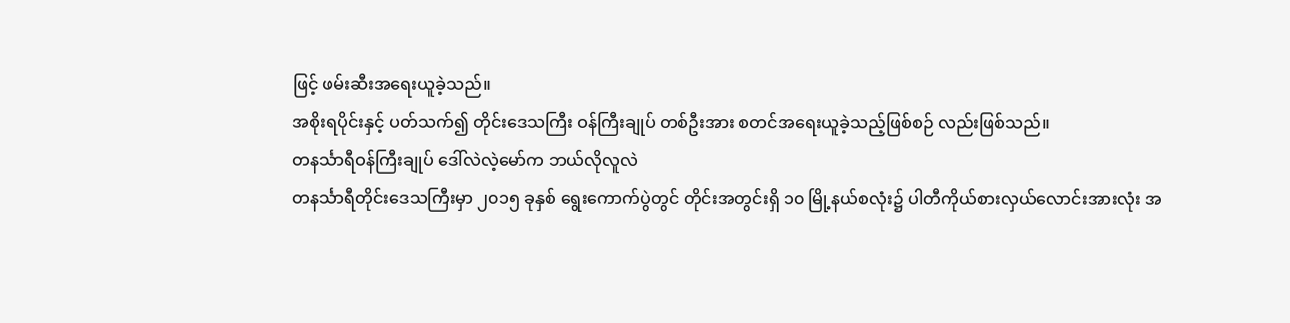ဖြင့် ဖမ်းဆီးအရေးယူခဲ့သည်။
အစိုးရပိုင်းနှင့် ပတ်သက်၍ တိုင်းဒေသကြီး ဝန်ကြီးချုပ် တစ်ဦးအား စတင်အရေးယူခဲ့သည့်ဖြစ်စဉ် လည်းဖြစ်သည်။
တနင်္သာရီဝန်ကြီးချုပ် ဒေါ်လဲလဲ့မော်က ဘယ်လိုလူလဲ
တနင်္သာရီတိုင်းဒေသကြီးမှာ ၂၀၁၅ ခုနှစ် ရွေးကောက်ပွဲတွင် တိုင်းအတွင်းရှိ ၁၀ မြို့နယ်စလုံး၌ ပါတီကိုယ်စားလှယ်လောင်းအားလုံး အ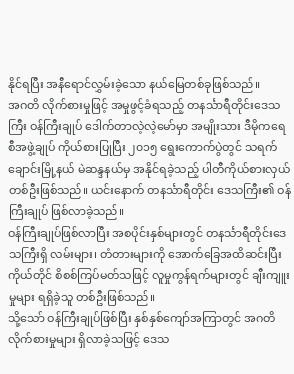နိုင်ရပြီး အနီရောင်လွှမ်းခဲ့သော နယ်မြေတစ်ခုဖြစ်သည်။
အဂတိ လိုက်စားမှုဖြင့် အမှုဖွင့်ခံရသည့် တနင်္သာရီတိုင်းဒေသကြီး ဝန်ကြီးချုပ် ဒေါက်တာလဲ့လဲ့မော်မှာ အမျိုးသား ဒီမိုကရေစီအဖွဲ့ချုပ် ကိုယ်စားပြုပြီး ၂၀၁၅ ရွေးကောက်ပွဲတွင် သရက်ချောင်းမြို့နယ် မဲဆန္ဒနယ်မှ အနိုင်ရခဲ့သည့် ပါတီကိုယ်စားလှယ် တစ်ဦးဖြစ်သည်။ ယင်းနောက် တနင်္သာရီတိုင်း ဒေသကြီး၏ ဝန်ကြီးချုပ် ဖြစ်လာခဲ့သည်။
ဝန်ကြီးချုပ်ဖြစ်လာပြီး အစပိုင်းနှစ်များတွင် တနင်္သာရီတိုင်းဒေသကြီးရှိ လမ်းများ၊ တံတားများကို အောက်ခြေအထိဆင်းပြီး ကိုယ်တိုင် စိစစ်ကြပ်မတ်သဖြင့် လူမှုကွန်ရက်များတွင် ချီးကျူးမှုများ ရရှိခဲ့သူ တစ်ဦးဖြစ်သည်။
သို့သော် ဝန်ကြီးချုပ်ဖြစ်ပြီး နှစ်နှစ်ကျော်အကြာတွင် အဂတိ လိုက်စားမှုများ ရှိလာခဲ့သဖြင့် ဒေသ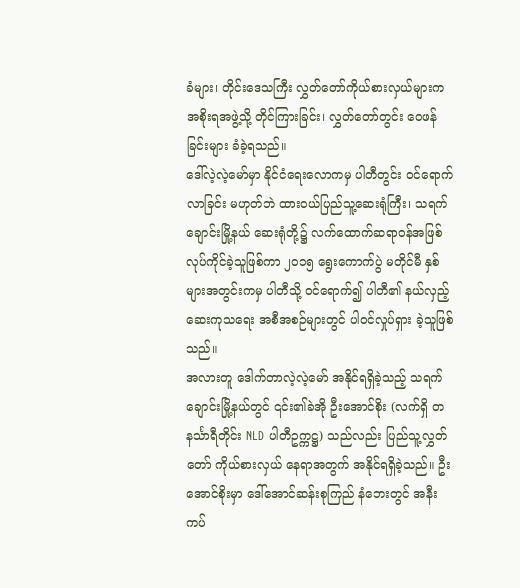ခံများ၊ တိုင်းဒေသကြီး လွှတ်တော်ကိုယ်စားလှယ်များက အစိုးရအဖွဲ့သို့ တိုင်ကြားခြင်း၊ လွှတ်တော်တွင်း ဝေဖန်ခြင်းများ ခံခဲ့ရသည်။
ဒေါ်လဲ့လဲ့မော်မှာ နိုင်ငံရေးလောကမှ ပါတီတွင်း ဝင်ရောက်လာခြင်း မဟုတ်ဘဲ ထားဝယ်ပြည်သူ့ဆေးရုံကြီး၊ သရက်ချောင်းမြို့နယ် ဆေးရုံတို့၌ လက်ထောက်ဆရာဝန်အဖြစ် လုပ်ကိုင်ခဲ့သူဖြစ်ကာ ၂၀၁၅ ရွေးကောက်ပွဲ မတိုင်မီ နှစ်များအတွင်းကမှ ပါတီသို့ ဝင်ရောက်၍ ပါတီ၏ နယ်လှည့်ဆေးကုသရေး အစီအစဉ်များတွင် ပါဝင်လှုပ်ရှား ခဲ့သူဖြစ်သည်။
အလားတူ ဒေါက်တာလဲ့လဲ့မော် အနိုင်ရရှိခဲ့သည့် သရက်ချောင်းမြို့နယ်တွင် ၎င်း၏ခဲအို ဦးအောင်စိုး (လက်ရှိ တနင်္သာရီတိုင်း NLD ပါတီဥက္ကဋ္ဌ) သည်လည်း ပြည်သူ့လွှတ်တော် ကိုယ်စားလှယ် နေရာအတွက် အနိုင်ရရှိခဲ့သည်။ ဦးအောင်စိုးမှာ ဒေါ်အောင်ဆန်းစုကြည် နံဘေးတွင် အနီးကပ်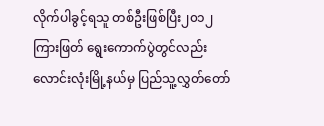လိုက်ပါခွင့်ရသူ တစ်ဦးဖြစ်ပြီး၂၀၁၂ ကြားဖြတ် ရွေးကောက်ပွဲတွင်လည်း လောင်းလုံးမြို့နယ်မှ ပြည်သူ့လွှတ်တော်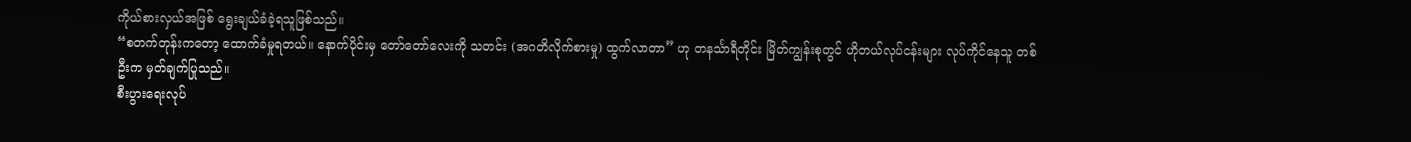ကိုယ်စားလှယ်အဖြစ် ရွေးချယ်ခံခဲ့ရသူဖြစ်သည်။
“စတက်တုန်းကတော့ ထောက်ခံမှုရတယ်။ နောက်ပိုင်းမှ တော်တော်လေးကို သတင်း (အဂတိလိုက်စားမှု) ထွက်လာတာ” ဟု တနင်္သာရီတိုင်း မြိတ်ကျွန်းစုတွင် ဟိုတယ်လုပ်ငန်းများ လုပ်ကိုင်နေသူ တစ်ဦးက မှတ်ချက်ပြုသည်။
စီးပွားရေးလုပ်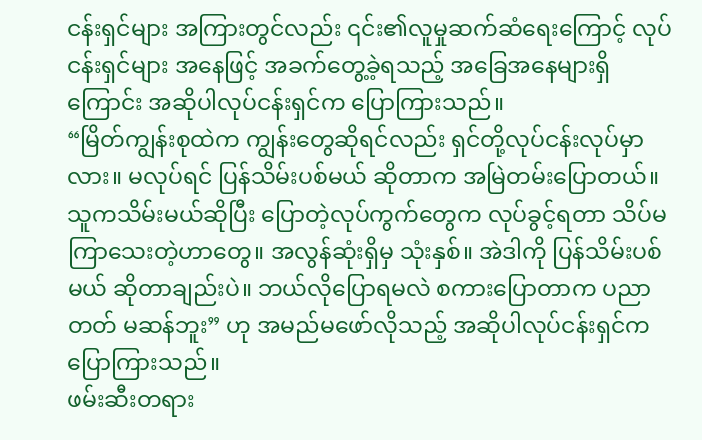ငန်းရှင်များ အကြားတွင်လည်း ၎င်း၏လူမှုဆက်ဆံရေးကြောင့် လုပ်ငန်းရှင်များ အနေဖြင့် အခက်တွေ့ခဲ့ရသည့် အခြေအနေများရှိကြောင်း အဆိုပါလုပ်ငန်းရှင်က ပြောကြားသည်။
“မြိတ်ကျွန်းစုထဲက ကျွန်းတွေဆိုရင်လည်း ရှင်တို့လုပ်ငန်းလုပ်မှာလား။ မလုပ်ရင် ပြန်သိမ်းပစ်မယ် ဆိုတာက အမြဲတမ်းပြောတယ်။ သူကသိမ်းမယ်ဆိုပြီး ပြောတဲ့လုပ်ကွက်တွေက လုပ်ခွင့်ရတာ သိပ်မကြာသေးတဲ့ဟာတွေ။ အလွန်ဆုံးရှိမှ သုံးနှစ်။ အဲဒါကို ပြန်သိမ်းပစ်မယ် ဆိုတာချည်းပဲ။ ဘယ်လိုပြောရမလဲ စကားပြောတာက ပညာတတ် မဆန်ဘူး” ဟု အမည်မဖော်လိုသည့် အဆိုပါလုပ်ငန်းရှင်က ပြောကြားသည်။
ဖမ်းဆီးတရား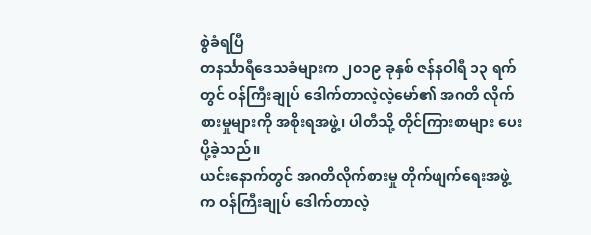စွဲခံရပြီ
တနင်္သာရီဒေသခံများက ၂၀၁၉ ခုနှစ် ဇန်နဝါရီ ၁၃ ရက်တွင် ဝန်ကြီးချုပ် ဒေါက်တာလဲ့လဲ့မော်၏ အဂတိ လိုက်စားမှုများကို အစိုးရအဖွဲ့၊ ပါတီသို့ တိုင်ကြားစာများ ပေးပို့ခဲ့သည်။
ယင်းနောက်တွင် အဂတိလိုက်စားမှု တိုက်ဖျက်ရေးအဖွဲ့က ဝန်ကြီးချုပ် ဒေါက်တာလဲ့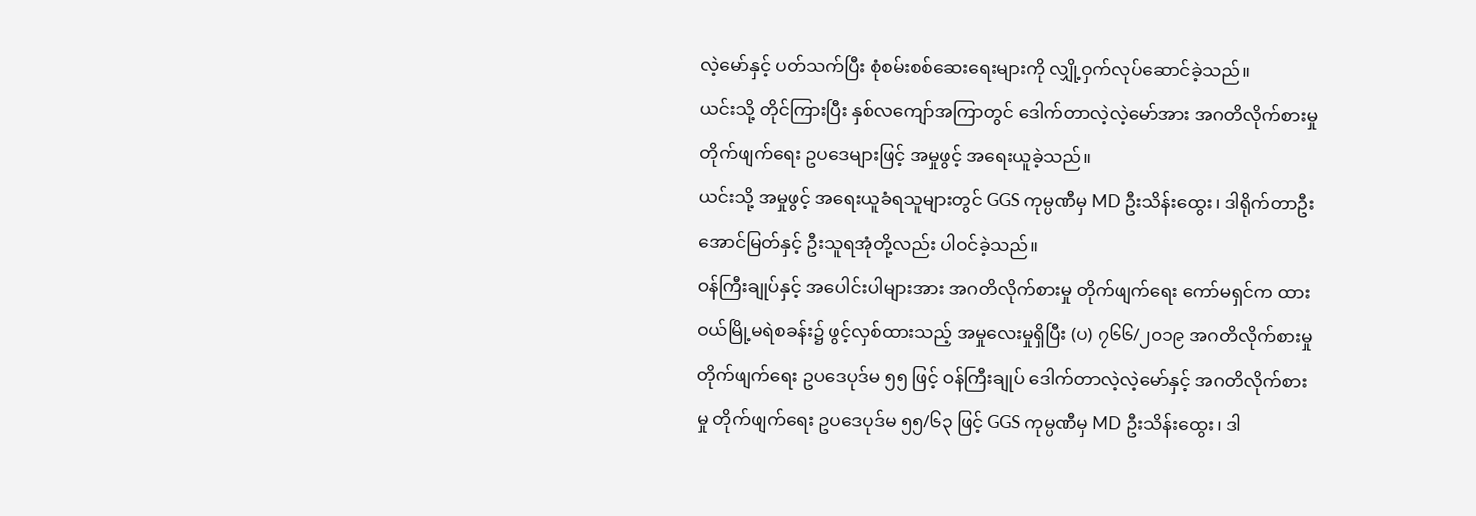လဲ့မော်နှင့် ပတ်သက်ပြီး စုံစမ်းစစ်ဆေးရေးများကို လျှို့ဝှက်လုပ်ဆောင်ခဲ့သည်။
ယင်းသို့ တိုင်ကြားပြီး နှစ်လကျော်အကြာတွင် ဒေါက်တာလဲ့လဲ့မော်အား အဂတိလိုက်စားမှု တိုက်ဖျက်ရေး ဥပဒေများဖြင့် အမှုဖွင့် အရေးယူခဲ့သည်။
ယင်းသို့ အမှုဖွင့် အရေးယူခံရသူများတွင် GGS ကုမ္ပဏီမှ MD ဦးသိန်းထွေး၊ ဒါရိုက်တာဦးအောင်မြတ်နှင့် ဦးသူရအုံတို့လည်း ပါဝင်ခဲ့သည်။
ဝန်ကြီးချုပ်နှင့် အပေါင်းပါများအား အဂတိလိုက်စားမှု တိုက်ဖျက်ရေး ကော်မရှင်က ထားဝယ်မြို့မရဲစခန်း၌ ဖွင့်လှစ်ထားသည့် အမှုလေးမှုရှိပြီး (ပ) ၇၆၆/၂၀၁၉ အဂတိလိုက်စားမှု တိုက်ဖျက်ရေး ဥပဒေပုဒ်မ ၅၅ ဖြင့် ဝန်ကြီးချုပ် ဒေါက်တာလဲ့လဲ့မော်နှင့် အဂတိလိုက်စားမှု တိုက်ဖျက်ရေး ဥပဒေပုဒ်မ ၅၅/၆၃ ဖြင့် GGS ကုမ္ပဏီမှ MD ဦးသိန်းထွေး၊ ဒါ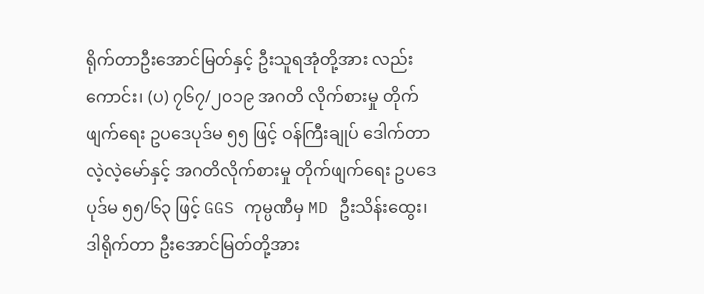ရိုက်တာဦးအောင်မြတ်နှင့် ဦးသူရအုံတို့အား လည်းကောင်း၊ (ပ) ၇၆၇/၂၀၁၉ အဂတိ လိုက်စားမှု တိုက်ဖျက်ရေး ဥပဒေပုဒ်မ ၅၅ ဖြင့် ဝန်ကြီးချုပ် ဒေါက်တာလဲ့လဲ့မော်နှင့် အဂတိလိုက်စားမှု တိုက်ဖျက်ရေး ဥပဒေပုဒ်မ ၅၅/၆၃ ဖြင့် GGS ကုမ္ပဏီမှ MD ဦးသိန်းထွေး၊ ဒါရိုက်တာ ဦးအောင်မြတ်တို့အား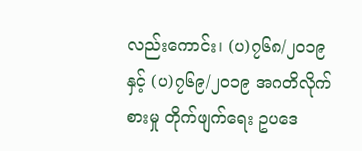လည်းကောင်း၊ (ပ)၇၆၈/၂၀၁၉ နှင့် (ပ)၇၆၉/၂၀၁၉ အဂတိလိုက်စားမှု တိုက်ဖျက်ရေး ဥပဒေ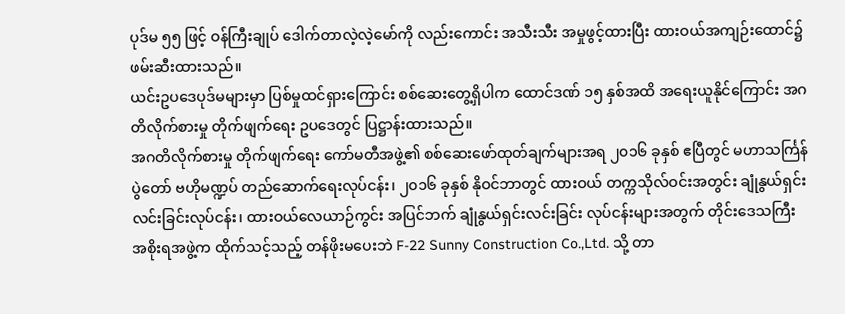ပုဒ်မ ၅၅ ဖြင့် ဝန်ကြီးချုပ် ဒေါက်တာလဲ့လဲ့မော်ကို လည်းကောင်း အသီးသီး အမှုဖွင့်ထားပြီး ထားဝယ်အကျဉ်းထောင်၌ ဖမ်းဆီးထားသည်။
ယင်းဥပဒေပုဒ်မများမှာ ပြစ်မှုထင်ရှားကြောင်း စစ်ဆေးတွေ့ရှိပါက ထောင်ဒဏ် ၁၅ နှစ်အထိ အရေးယူနိုင်ကြောင်း အဂတိလိုက်စားမှု တိုက်ဖျက်ရေး ဥပဒေတွင် ပြဋ္ဌာန်းထားသည်။
အဂတိလိုက်စားမှု တိုက်ဖျက်ရေး ကော်မတီအဖွဲ့၏ စစ်ဆေးဖော်ထုတ်ချက်များအရ ၂၀၁၆ ခုနှစ် ဧပြီတွင် မဟာသင်္ကြန်ပွဲတော် ဗဟိုမဏ္ဍပ် တည်ဆောက်ရေးလုပ်ငန်း၊ ၂၀၁၆ ခုနှစ် နိုဝင်ဘာတွင် ထားဝယ် တက္ကသိုလ်ဝင်းအတွင်း ချုံနွယ်ရှင်းလင်းခြင်းလုပ်ငန်း၊ ထားဝယ်လေယာဉ်ကွင်း အပြင်ဘက် ချုံနွယ်ရှင်းလင်းခြင်း လုပ်ငန်းများအတွက် တိုင်းဒေသကြီး အစိုးရအဖွဲ့က ထိုက်သင့်သည့် တန်ဖိုးမပေးဘဲ F-22 Sunny Construction Co.,Ltd. သို့ တာ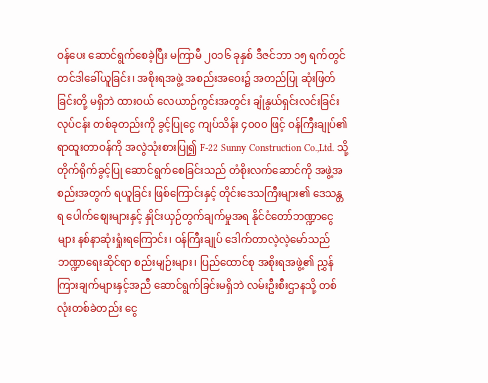ဝန်ပေး ဆောင်ရွက်စေခဲ့ပြီး မကြာမီ ၂၀၁၆ ခုနှစ် ဒီဇင်ဘာ ၁၅ ရက်တွင် တင်ဒါခေါ်ယူခြင်း၊ အစိုးရအဖွဲ့ အစည်းအဝေး၌ အတည်ပြု ဆုံးဖြတ်ခြင်းတို့ မရှိဘဲ ထားဝယ် လေယာဉ်ကွင်းအတွင်း ချုံနွယ်ရှင်းလင်းခြင်းလုပ်ငန်း တစ်ခုတည်းကို ခွင့်ပြုငွေ ကျပ်သိန်း ၄၀၀၀ ဖြင့် ဝန်ကြီးချုပ်၏ ရာထူးတာဝန်ကို အလွဲသုံးစားပြု၍ F-22 Sunny Construction Co.,Ltd. သို့ တိုက်ရိုက်ခွင့်ပြု ဆောင်ရွက်စေခြင်းသည် တံစိုးလက်ဆောင်ကို အဖွဲ့အစည်းအတွက် ရယူခြင်း ဖြစ်ကြောင်းနှင့် တိုင်းဒေသကြီးများ၏ ဒေသန္တရ ပေါက်စျေးများနှင့် နှိုင်းယှဉ်တွက်ချက်မှုအရ နိုင်ငံတော်ဘဏ္ဍာငွေများ နစ်နာဆုံးရှုံးရကြောင်း၊ ဝန်ကြီးချုပ် ဒေါက်တာလဲ့လဲ့မော်သည် ဘဏ္ဍာရေးဆိုင်ရာ စည်းမျဉ်းများ၊ ပြည်ထောင်စု အစိုးရအဖွဲ့၏ ညွှန်ကြားချက်များနှင့်အညီ ဆောင်ရွက်ခြင်းမရှိဘဲ လမ်းဦးစီးဌာနသို့ တစ်လုံးတစ်ခဲတည်း ငွေ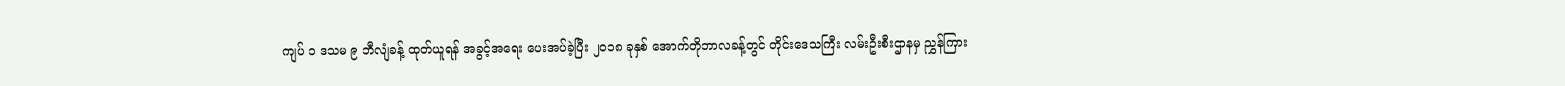ကျပ် ၁ ဒသမ ၉ ဘီလျံခန့် ထုတ်ယူရန် အခွင့်အရေး ပေးအပ်ခဲ့ပြီး ၂၀၁၈ ခုနှစ် အောက်တိုဘာလခန့်တွင် တိုင်းဒေသကြီး လမ်းဦးစီးဌာနမှ ညွှန်ကြား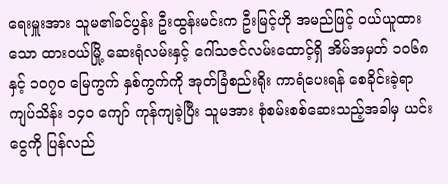ရေးမှူးအား သူမ၏ခင်ပွန်း ဦးထွန်းမင်းက ဦးမြင့်ဟို အမည်ဖြင့် ဝယ်ယူထားသော ထားဝယ်မြို့ ဆေးရုံလမ်းနှင့် ဂေါ်သဇင်လမ်းထောင့်ရှိ အိမ်အမှတ် ၁၀၆၈ နှင့် ၁၀၇၀ မြေကွက် နှစ်ကွက်ကို အုတ်ခြံစည်းရိုး ကာရံပေးရန် စေခိုင်းခဲ့ရာ ကျပ်သိန်း ၁၄၀ ကျော် ကုန်ကျခဲ့ပြီး သူမအား စုံစမ်းစစ်ဆေးသည့်အခါမှ ယင်းငွေကို ပြန်လည်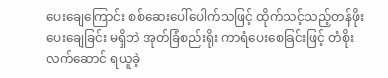ပေးချေကြောင်း စစ်ဆေးပေါ်ပေါက်သဖြင့် ထိုက်သင့်သည့်တန်ဖိုး ပေးချေခြင်း မရှိဘဲ အုတ်ခြံစည်းရိုး ကာရံပေးစေခြင်းဖြင့် တံစိုးလက်ဆောင် ရယူခဲ့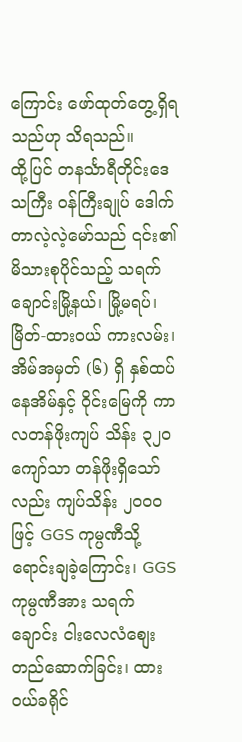ကြောင်း ဖော်ထုတ်တွေ့ရှိရသည်ဟု သိရသည်။
ထို့ပြင် တနင်္သာရီတိုင်းဒေသကြီး ဝန်ကြီးချုပ် ဒေါက်တာလဲ့လဲ့မော်သည် ၎င်း၏ မိသားစုပိုင်သည့် သရက်ချောင်းမြို့နယ်၊ မြို့မရပ်၊ မြိတ်-ထားဝယ် ကားလမ်း၊ အိမ်အမှတ် (၆) ရှိ နှစ်ထပ်နေအိမ်နှင့် ၀ိုင်းမြေကို ကာလတန်ဖိုးကျပ် သိန်း ၃၂၀ ကျော်သာ တန်ဖိုးရှိသော်လည်း ကျပ်သိန်း ၂၀၀၀ ဖြင့် GGS ကုမ္ပဏီသို့ ရောင်းချခဲ့ကြောင်း၊ GGS ကုမ္ပဏီအား သရက်ချောင်း ငါးလေလံစျေး တည်ဆောက်ခြင်း၊ ထားဝယ်ခရိုင်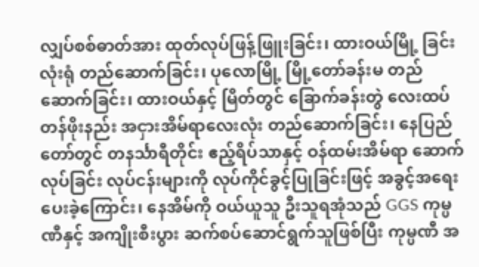လျှပ်စစ်ဓာတ်အား ထုတ်လုပ်ဖြန့်ဖြူးခြင်း၊ ထားဝယ်မြို့ ခြင်းလုံးရုံ တည်ဆောက်ခြင်း၊ ပုလောမြို့ မြို့တော်ခန်းမ တည်ဆောက်ခြင်း၊ ထားဝယ်နှင့် မြိတ်တွင် ခြောက်ခန်းတွဲ လေးထပ် တန်ဖိုးနည်း အငှားအိမ်ရာလေးလုံး တည်ဆောက်ခြင်း၊ နေပြည်တော်တွင် တနင်္သာရီတိုင်း ဧည့်ရိပ်သာနှင့် ဝန်ထမ်းအိမ်ရာ ဆောက်လုပ်ခြင်း လုပ်ငန်းများကို လုပ်ကိုင်ခွင့်ပြုခြင်းဖြင့် အခွင့်အရေး ပေးခဲ့ကြောင်း၊ နေအိမ်ကို ဝယ်ယူသူ ဦးသူရအုံသည် GGS ကုမ္ပဏီနှင့် အကျိုးစီးပွား ဆက်စပ်ဆောင်ရွက်သူဖြစ်ပြီး ကုမ္ပဏီ အ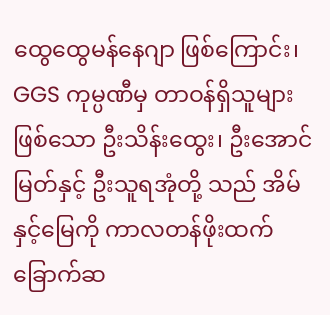ထွေထွေမန်နေဂျာ ဖြစ်ကြောင်း၊ GGS ကုမ္ပဏီမှ တာဝန်ရှိသူများဖြစ်သော ဦးသိန်းထွေး၊ ဦးအောင်မြတ်နှင့် ဦးသူရအုံတို့ သည် အိမ်နှင့်မြေကို ကာလတန်ဖိုးထက် ခြောက်ဆ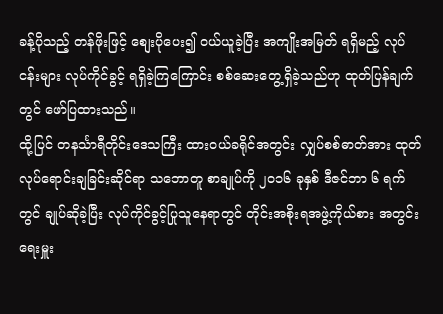ခန့်ပိုသည့် တန်ဖိုးဖြင့် စျေးပိုပေး၍ ဝယ်ယူခဲ့ပြီး အကျိုးအမြတ် ရရှိမည့် လုပ်ငန်းများ လုပ်ကိုင်ခွင့် ရရှိခဲ့ကြကြောင်း စစ်ဆေးတွေ့ရှိခဲ့သည်ဟု ထုတ်ပြန်ချက်တွင် ဖော်ပြထားသည်။
ထို့ပြင် တနင်္သာရီတိုင်းဒေသကြီး ထားဝယ်ခရိုင်အတွင်း လျှပ်စစ်ဓာတ်အား ထုတ်လုပ်ရောင်းချခြင်းဆိုင်ရာ သဘောတူ စာချုပ်ကို ၂၀၁၆ ခုနှစ် ဒီဇင်ဘာ ၆ ရက်တွင် ချုပ်ဆိုခဲ့ပြီး လုပ်ကိုင်ခွင့်ပြုသူနေရာတွင် တိုင်းအစိုးရအဖွဲ့ကိုယ်စား အတွင်းရေးမှူး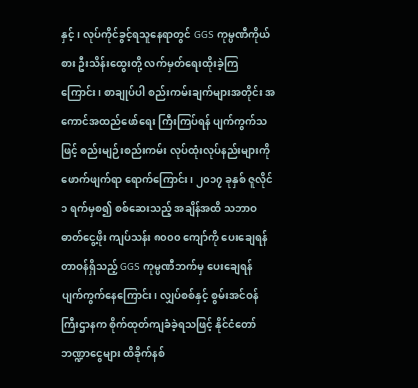နှင့်၊ လုပ်ကိုင်ခွင့်ရသူနေရာတွင် GGS ကုမ္ပဏီကိုယ်စား ဦးသိန်းထွေးတို့ လက်မှတ်ရေးထိုးခဲ့ကြကြောင်း၊ စာချုပ်ပါ စည်းကမ်းချက်များအတိုင်း အကောင်အထည်ဖော်ရေး ကြီးကြပ်ရန် ပျက်ကွက်သဖြင့် စည်းမျဉ်းစည်းကမ်း လုပ်ထုံးလုပ်နည်းများကို ဖောက်ဖျက်ရာ ရောက်ကြောင်း၊ ၂၀၁၇ ခုနှစ် ဇူလိုင် ၁ ရက်မှစ၍ စစ်ဆေးသည့် အချိန်အထိ သဘာဝဓာတ်ငွေ့ဖိုး ကျပ်သန်း ၈၀၀၀ ကျော်ကို ပေးချေရန် တာဝန်ရှိသည့် GGS ကုမ္ပဏီဘက်မှ ပေးချေရန် ပျက်ကွက်နေကြောင်း၊ လျှပ်စစ်နှင့် စွမ်းအင်ဝန်ကြီးဌာနက စိုက်ထုတ်ကျခံခဲ့ရသဖြင့် နိုင်ငံတော်ဘဏ္ဍာငွေများ ထိခိုက်နစ်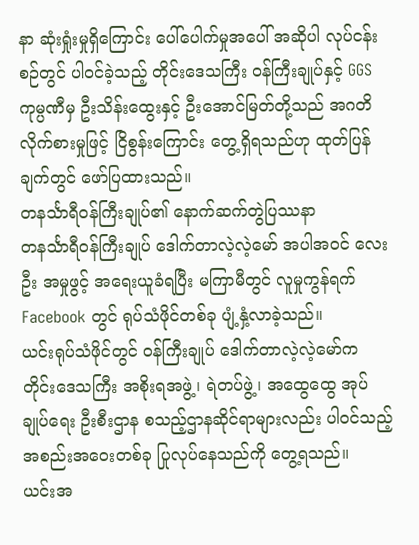နာ ဆုံးရှုံးမှုရှိကြောင်း ပေါ်ပေါက်မှုအပေါ် အဆိုပါ လုပ်ငန်းစဉ်တွင် ပါဝင်ခဲ့သည့် တိုင်းဒေသကြီး ဝန်ကြီးချုပ်နှင့် GGS ကုမ္ပဏီမှ ဦးသိန်းထွေးနှင့် ဦးအောင်မြတ်တို့သည် အဂတိလိုက်စားမှုဖြင့် ငြိစွန်းကြောင်း တွေ့ရှိရသည်ဟု ထုတ်ပြန်ချက်တွင် ဖော်ပြထားသည်။
တနင်္သာရီဝန်ကြီးချုပ်၏ နောက်ဆက်တွဲပြဿနာ
တနင်္သာရီဝန်ကြီးချုပ် ဒေါက်တာလဲ့လဲ့မော် အပါအဝင် လေးဦး အမှုဖွင့် အရေးယူခံရပြီး မကြာမီတွင် လူမှုကွန်ရက် Facebook တွင် ရုပ်သံဖိုင်တစ်ခု ပျံ့နှံ့လာခဲ့သည်။
ယင်းရုပ်သံဖိုင်တွင် ဝန်ကြီးချုပ် ဒေါက်တာလဲ့လဲ့မော်က တိုင်းဒေသကြီး အစိုးရအဖွဲ့၊ ရဲတပ်ဖွဲ့၊ အထွေထွေ အုပ်ချုပ်ရေး ဦးစီးဌာန စသည့်ဌာနဆိုင်ရာများလည်း ပါဝင်သည့် အစည်းအဝေးတစ်ခု ပြုလုပ်နေသည်ကို တွေ့ရသည်။
ယင်းအ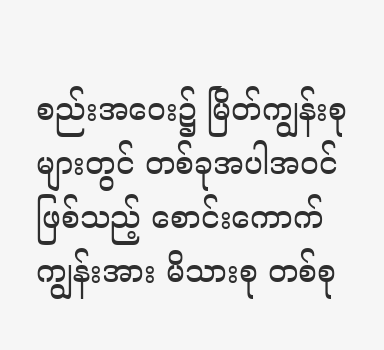စည်းအဝေး၌ မြိတ်ကျွန်းစုများတွင် တစ်ခုအပါအဝင် ဖြစ်သည့် စောင်းကောက်ကျွန်းအား မိသားစု တစ်စု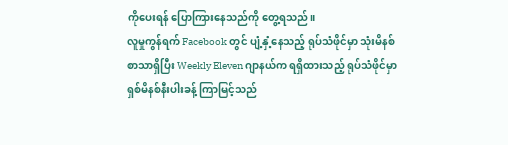ကိုပေးရန် ပြောကြားနေသည်ကို တွေ့ရသည်။
လူမှုကွန်ရက် Facebook တွင် ပျံ့နှံ့နေသည့် ရုပ်သံဖိုင်မှာ သုံးမိနစ်စာသာရှိပြီး Weekly Eleven ဂျာနယ်က ရရှိထားသည့် ရုပ်သံဖိုင်မှာ ရှစ်မိနစ်နီးပါးခန့် ကြာမြင့်သည်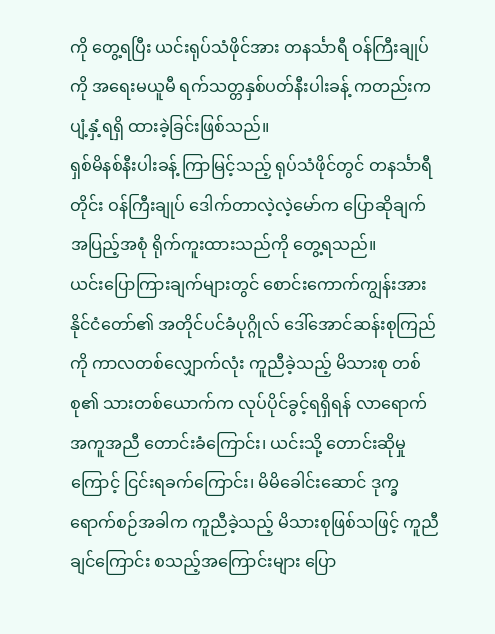ကို တွေ့ရပြီး ယင်းရုပ်သံဖိုင်အား တနင်္သာရီ ဝန်ကြီးချုပ်ကို အရေးမယူမီ ရက်သတ္တနှစ်ပတ်နီးပါးခန့် ကတည်းက ပျံ့နှံ့ရရှိ ထားခဲ့ခြင်းဖြစ်သည်။
ရှစ်မိနစ်နီးပါးခန့် ကြာမြင့်သည့် ရုပ်သံဖိုင်တွင် တနင်္သာရီတိုင်း ဝန်ကြီးချုပ် ဒေါက်တာလဲ့လဲ့မော်က ပြောဆိုချက် အပြည့်အစုံ ရိုက်ကူးထားသည်ကို တွေ့ရသည်။
ယင်းပြောကြားချက်များတွင် စောင်းကောက်ကျွန်းအား နိုင်ငံတော်၏ အတိုင်ပင်ခံပုဂ္ဂိုလ် ဒေါ်အောင်ဆန်းစုကြည်ကို ကာလတစ်လျှောက်လုံး ကူညီခဲ့သည့် မိသားစု တစ်စု၏ သားတစ်ယောက်က လုပ်ပိုင်ခွင့်ရရှိရန် လာရောက် အကူအညီ တောင်းခံကြောင်း၊ ယင်းသို့ တောင်းဆိုမှုကြောင့် ငြင်းရခက်ကြောင်း၊ မိမိခေါင်းဆောင် ဒုက္ခရောက်စဉ်အခါက ကူညီခဲ့သည့် မိသားစုဖြစ်သဖြင့် ကူညီချင်ကြောင်း စသည့်အကြောင်းများ ပြော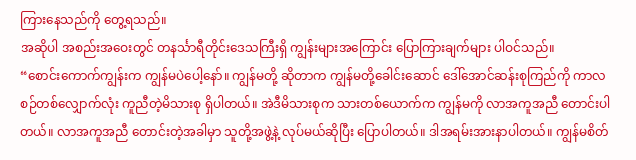ကြားနေသည်ကို တွေ့ရသည်။
အဆိုပါ အစည်းအဝေးတွင် တနင်္သာရီတိုင်းဒေသကြီးရှိ ကျွန်းများအကြောင်း ပြောကြားချက်များ ပါဝင်သည်။
“စောင်းကောက်ကျွန်းက ကျွန်မပဲပေါ့နော်။ ကျွန်မတို့ ဆိုတာက ကျွန်မတို့ခေါင်းဆောင် ဒေါ်အောင်ဆန်းစုကြည်ကို ကာလစဉ်တစ်လျှောက်လုံး ကူညီတဲ့မိသားစု ရှိပါတယ်။ အဲဒီမိသားစုက သားတစ်ယောက်က ကျွန်မကို လာအကူအညီ တောင်းပါတယ်။ လာအကူအညီ တောင်းတဲ့အခါမှာ သူတို့အဖွဲ့နဲ့ လုပ်မယ်ဆိုပြီး ပြောပါတယ်။ ဒါအရမ်းအားနာပါတယ်။ ကျွန်မစိတ်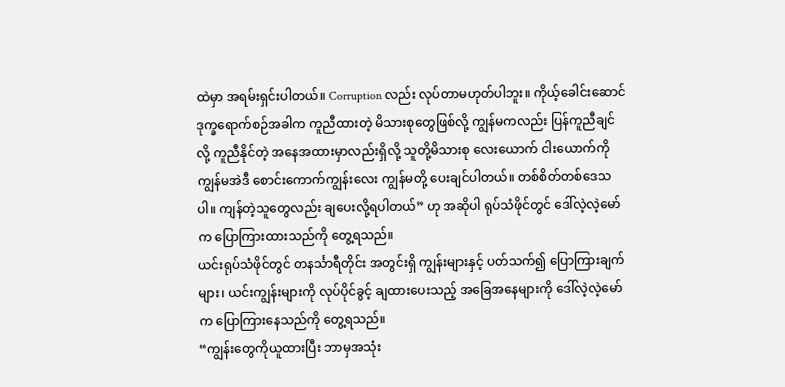ထဲမှာ အရမ်းရှင်းပါတယ်။ Corruption လည်း လုပ်တာမဟုတ်ပါဘူး။ ကိုယ့်ခေါင်းဆောင် ဒုက္ခရောက်စဉ်အခါက ကူညီထားတဲ့ မိသားစုတွေဖြစ်လို့ ကျွန်မကလည်း ပြန်ကူညီချင်လို့ ကူညီနိုင်တဲ့ အနေအထားမှာလည်းရှိလို့ သူတို့မိသားစု လေးယောက် ငါးယောက်ကို ကျွန်မအဲဒီ စောင်းကောက်ကျွန်းလေး ကျွန်မတို့ ပေးချင်ပါတယ်။ တစ်စိတ်တစ်ဒေသပါ။ ကျန်တဲ့သူတွေလည်း ချပေးလို့ရပါတယ်” ဟု အဆိုပါ ရုပ်သံဖိုင်တွင် ဒေါ်လဲ့လဲ့မော်က ပြောကြားထားသည်ကို တွေ့ရသည်။
ယင်းရုပ်သံဖိုင်တွင် တနင်္သာရီတိုင်း အတွင်းရှိ ကျွန်းများနှင့် ပတ်သက်၍ ပြောကြားချက်များ၊ ယင်းကျွန်းများကို လုပ်ပိုင်ခွင့် ချထားပေးသည့် အခြေအနေများကို ဒေါ်လဲ့လဲ့မော်က ပြောကြားနေသည်ကို တွေ့ရသည်။
“ကျွန်းတွေကိုယူထားပြီး ဘာမှအသုံး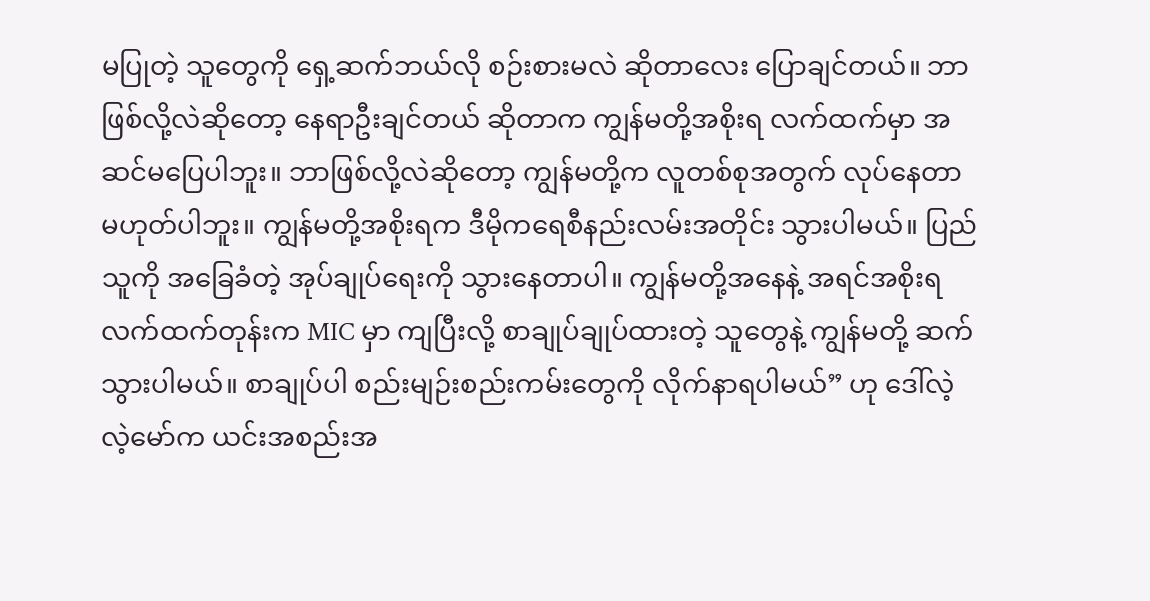မပြုတဲ့ သူတွေကို ရှေ့ဆက်ဘယ်လို စဉ်းစားမလဲ ဆိုတာလေး ပြောချင်တယ်။ ဘာဖြစ်လို့လဲဆိုတော့ နေရာဦးချင်တယ် ဆိုတာက ကျွန်မတို့အစိုးရ လက်ထက်မှာ အဆင်မပြေပါဘူး။ ဘာဖြစ်လို့လဲဆိုတော့ ကျွန်မတို့က လူတစ်စုအတွက် လုပ်နေတာ မဟုတ်ပါဘူး။ ကျွန်မတို့အစိုးရက ဒီမိုကရေစီနည်းလမ်းအတိုင်း သွားပါမယ်။ ပြည်သူကို အခြေခံတဲ့ အုပ်ချုပ်ရေးကို သွားနေတာပါ။ ကျွန်မတို့အနေနဲ့ အရင်အစိုးရ လက်ထက်တုန်းက MIC မှာ ကျပြီးလို့ စာချုပ်ချုပ်ထားတဲ့ သူတွေနဲ့ ကျွန်မတို့ ဆက်သွားပါမယ်။ စာချုပ်ပါ စည်းမျဉ်းစည်းကမ်းတွေကို လိုက်နာရပါမယ်” ဟု ဒေါ်လဲ့လဲ့မော်က ယင်းအစည်းအ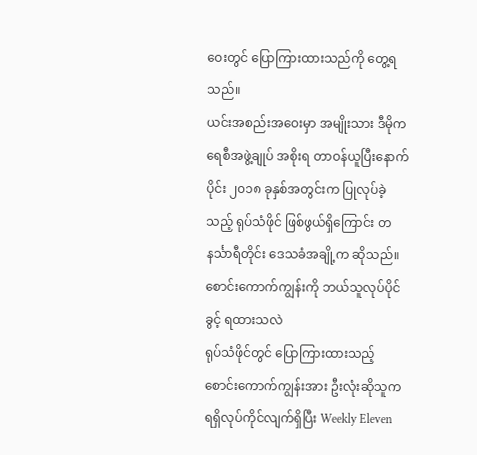ဝေးတွင် ပြောကြားထားသည်ကို တွေ့ရသည်။
ယင်းအစည်းအဝေးမှာ အမျိုးသား ဒီမိုကရေစီအဖွဲ့ချုပ် အစိုးရ တာဝန်ယူပြီးနောက်ပိုင်း ၂၀၁၈ ခုနှစ်အတွင်းက ပြုလုပ်ခဲ့သည့် ရုပ်သံဖိုင် ဖြစ်ဖွယ်ရှိကြောင်း တနင်္သာရီတိုင်း ဒေသခံအချို့က ဆိုသည်။
စောင်းကောက်ကျွန်းကို ဘယ်သူလုပ်ပိုင်ခွင့် ရထားသလဲ
ရုပ်သံဖိုင်တွင် ပြောကြားထားသည့် စောင်းကောက်ကျွန်းအား ဦးလုံးဆိုသူက ရရှိလုပ်ကိုင်လျက်ရှိပြီး Weekly Eleven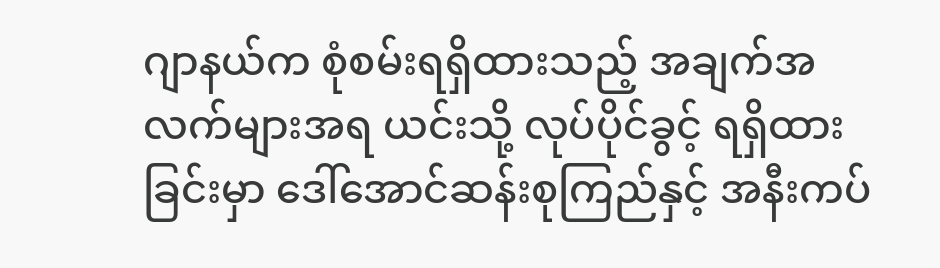ဂျာနယ်က စုံစမ်းရရှိထားသည့် အချက်အလက်များအရ ယင်းသို့ လုပ်ပိုင်ခွင့် ရရှိထားခြင်းမှာ ဒေါ်အောင်ဆန်းစုကြည်နှင့် အနီးကပ်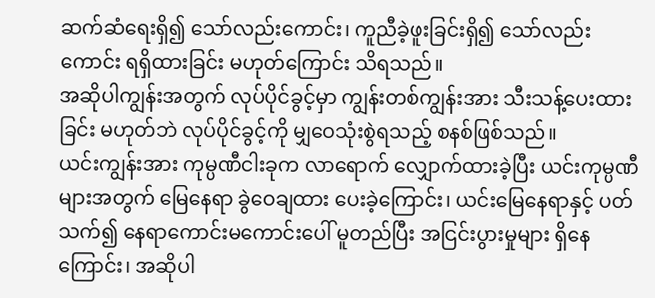ဆက်ဆံရေးရှိ၍ သော်လည်းကောင်း၊ ကူညီခဲ့ဖူးခြင်းရှိ၍ သော်လည်းကောင်း ရရှိထားခြင်း မဟုတ်ကြောင်း သိရသည်။
အဆိုပါကျွန်းအတွက် လုပ်ပိုင်ခွင့်မှာ ကျွန်းတစ်ကျွန်းအား သီးသန့်ပေးထားခြင်း မဟုတ်ဘဲ လုပ်ပိုင်ခွင့်ကို မျှဝေသုံးစွဲရသည့် စနစ်ဖြစ်သည်။
ယင်းကျွန်းအား ကုမ္ပဏီငါးခုက လာရောက် လျှောက်ထားခဲ့ပြီး ယင်းကုမ္ပဏီများအတွက် မြေနေရာ ခွဲဝေချထား ပေးခဲ့ကြောင်း၊ ယင်းမြေနေရာနှင့် ပတ်သက်၍ နေရာကောင်းမကောင်းပေါ် မူတည်ပြီး အငြင်းပွားမှုများ ရှိနေကြောင်း၊ အဆိုပါ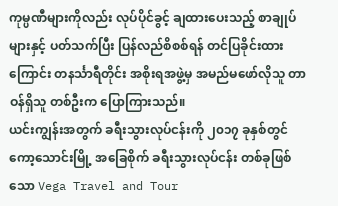ကုမ္ပဏီများကိုလည်း လုပ်ပိုင်ခွင့် ချထားပေးသည့် စာချုပ်များနှင့် ပတ်သက်ပြီး ပြန်လည်စိစစ်ရန် တင်ပြခိုင်းထားကြောင်း တနင်္သာရီတိုင်း အစိုးရအဖွဲ့မှ အမည်မဖော်လိုသူ တာဝန်ရှိသူ တစ်ဦးက ပြောကြားသည်။
ယင်းကျွန်းအတွက် ခရီးသွားလုပ်ငန်းကို ၂၀၁၇ ခုနှစ်တွင် ကော့သောင်းမြို့ အခြေစိုက် ခရီးသွားလုပ်ငန်း တစ်ခုဖြစ်သော Vega Travel and Tour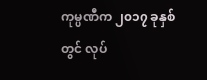ကုမ္ပဏီက ၂၀၁၇ ခုနှစ်တွင် လုပ်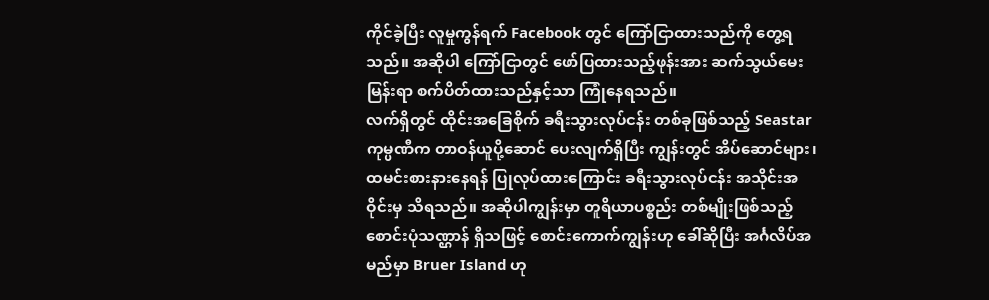ကိုင်ခဲ့ပြီး လူမှုကွန်ရက် Facebook တွင် ကြော်ငြာထားသည်ကို တွေ့ရသည်။ အဆိုပါ ကြော်ငြာတွင် ဖော်ပြထားသည့်ဖုန်းအား ဆက်သွယ်မေးမြန်းရာ စက်ပိတ်ထားသည်နှင့်သာ ကြုံနေရသည်။
လက်ရှိတွင် ထိုင်းအခြေစိုက် ခရီးသွားလုပ်ငန်း တစ်ခုဖြစ်သည့် Seastar ကုမ္ပဏီက တာဝန်ယူပို့ဆောင် ပေးလျက်ရှိပြီး ကျွန်းတွင် အိပ်ဆောင်များ၊ ထမင်းစားနားနေရန် ပြုလုပ်ထားကြောင်း ခရီးသွားလုပ်ငန်း အသိုင်းအဝိုင်းမှ သိရသည်။ အဆိုပါကျွန်းမှာ တူရိယာပစ္စည်း တစ်မျိုးဖြစ်သည့် စောင်းပုံသဏ္ဌာန် ရှိသဖြင့် စောင်းကောက်ကျွန်းဟု ခေါ်ဆိုပြီး အင်္ဂလိပ်အမည်မှာ Bruer Island ဟု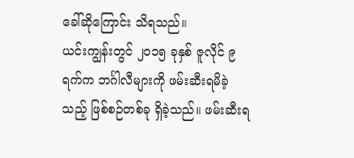ခေါ်ဆိုကြောင်း သိရသည်။
ယင်းကျွန်းတွင် ၂၀၁၅ ခုနှစ် ဇူလိုင် ၉ ရက်က ဘင်္ဂါလီများကို ဖမ်းဆီးရမိခဲ့သည့် ဖြစ်စဉ်တစ်ခု ရှိခဲ့သည်။ ဖမ်းဆီးရ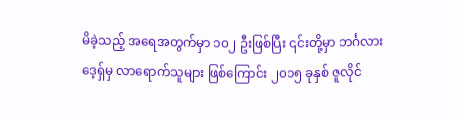မိခဲ့သည့် အရေအတွက်မှာ ၁၀၂ ဦးဖြစ်ပြီး ၎င်းတို့မှာ ဘင်္ဂလားဒေ့ရှ်မှ လာရောက်သူများ ဖြစ်ကြောင်း ၂၀၁၅ ခုနှစ် ဇူလိုင်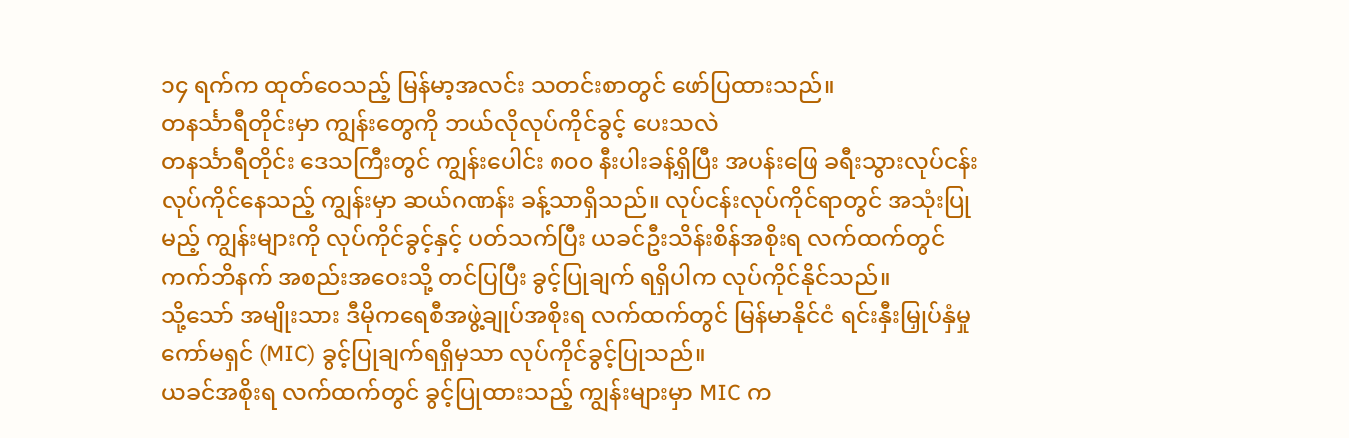၁၄ ရက်က ထုတ်ဝေသည့် မြန်မာ့အလင်း သတင်းစာတွင် ဖော်ပြထားသည်။
တနင်္သာရီတိုင်းမှာ ကျွန်းတွေကို ဘယ်လိုလုပ်ကိုင်ခွင့် ပေးသလဲ
တနင်္သာရီတိုင်း ဒေသကြီးတွင် ကျွန်းပေါင်း ၈၀၀ နီးပါးခန့်ရှိပြီး အပန်းဖြေ ခရီးသွားလုပ်ငန်း လုပ်ကိုင်နေသည့် ကျွန်းမှာ ဆယ်ဂဏန်း ခန့်သာရှိသည်။ လုပ်ငန်းလုပ်ကိုင်ရာတွင် အသုံးပြုမည့် ကျွန်းများကို လုပ်ကိုင်ခွင့်နှင့် ပတ်သက်ပြီး ယခင်ဦးသိန်းစိန်အစိုးရ လက်ထက်တွင် ကက်ဘိနက် အစည်းအဝေးသို့ တင်ပြပြီး ခွင့်ပြုချက် ရရှိပါက လုပ်ကိုင်နိုင်သည်။
သို့သော် အမျိုးသား ဒီမိုကရေစီအဖွဲ့ချုပ်အစိုးရ လက်ထက်တွင် မြန်မာနိုင်ငံ ရင်းနှီးမြှုပ်နှံမှုကော်မရှင် (MIC) ခွင့်ပြုချက်ရရှိမှသာ လုပ်ကိုင်ခွင့်ပြုသည်။
ယခင်အစိုးရ လက်ထက်တွင် ခွင့်ပြုထားသည့် ကျွန်းများမှာ MIC က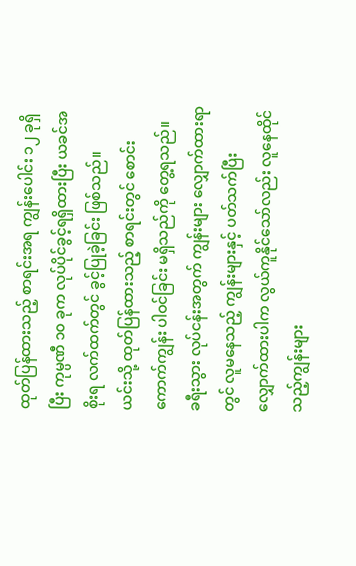ထုတ်ပြန်ထားသည့် စာရင်းအရ ကျွန်းပေါင်း ၁၂ ခုရှိပြီး ကုမ္ပဏီ ၁၀ ခုက လုပ်ပိုင်ခွင့်ရရှိထားပြီး ယခင်အစိုးရ လက်ထက်တွင် ခွင့်ပြုခဲ့ခြင်း ဖြစ်သည်။
ယင်းသို့ ထုတ်ပြန်ထားသည့် စာရင်းတွင် စောင်းကောက်ကျွန်း ပါဝင်ခြင်း မရှိသည်ကို တွေ့ရသည်။
ခရီးသွား လုပ်ငန်းအတွက် ကျွန်းများ လျှောက်ထားရာတွင် လူမနေသည့် ကျွန်းများနှင့် ပတ်သက်ပြီး လျှောက်ထားပါက လွယ်ကူနိုင်သော်လည်း လူနေထိုင်သည့်ကျွန်းများ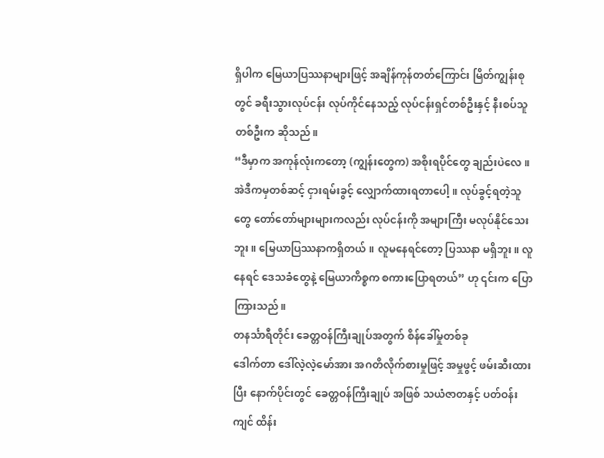ရှိပါက မြေယာပြဿနာများဖြင့် အချိန်ကုန်တတ်ကြောင်း မြိတ်ကျွန်းစုတွင် ခရီးသွားလုပ်ငန်း လုပ်ကိုင်နေသည့် လုပ်ငန်းရှင်တစ်ဦးနှင့် နီးစပ်သူ တစ်ဦးက ဆိုသည်။
“ဒီမှာက အကုန်လုံးကတော့ (ကျွန်းတွေက) အစိုးရပိုင်တွေ ချည်းပဲလေ။ အဲဒီကမှတစ်ဆင့် ငှားရမ်းခွင့် လျှောက်ထားရတာပေါ့။ လုပ်ခွင့်ရတဲ့သူတွေ တော်တော်များများကလည်း လုပ်ငန်းကို အများကြီး မလုပ်နိုင်သေးဘူး။ မြေယာပြဿနာကရှိတယ်။ လူမနေရင်တော့ ပြဿနာ မရှိဘူး။ လူနေရင် ဒေသခံတွေနဲ့ မြေယာကိစ္စက စကားပြောရတယ်” ဟု ၎င်းက ပြောကြားသည်။
တနင်္သာရီတိုင်း ခေတ္တဝန်ကြီးချုပ်အတွက် စိန်ခေါ်မှုတစ်ခု
ဒေါက်တာ ဒေါ်လဲ့လဲ့မော်အား အဂတိလိုက်စားမှုဖြင့် အမှုဖွင့် ဖမ်းဆီးထားပြီး နောက်ပိုင်းတွင် ခေတ္တဝန်ကြီးချုပ် အဖြစ် သယံဇာတနှင့် ပတ်ဝန်းကျင် ထိန်း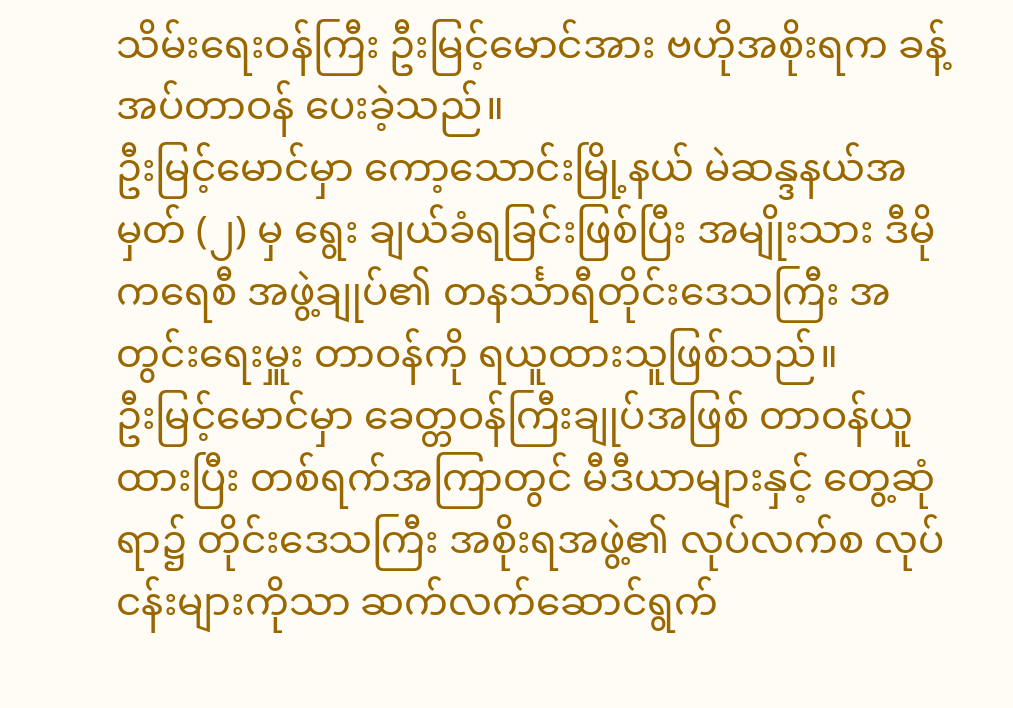သိမ်းရေးဝန်ကြီး ဦးမြင့်မောင်အား ဗဟိုအစိုးရက ခန့်အပ်တာဝန် ပေးခဲ့သည်။
ဦးမြင့်မောင်မှာ ကော့သောင်းမြို့နယ် မဲဆန္ဒနယ်အမှတ် (၂) မှ ရွေး ချယ်ခံရခြင်းဖြစ်ပြီး အမျိုးသား ဒီမိုကရေစီ အဖွဲ့ချုပ်၏ တနင်္သာရီတိုင်းဒေသကြီး အတွင်းရေးမှူး တာဝန်ကို ရယူထားသူဖြစ်သည်။
ဦးမြင့်မောင်မှာ ခေတ္တဝန်ကြီးချုပ်အဖြစ် တာဝန်ယူထားပြီး တစ်ရက်အကြာတွင် မီဒီယာများနှင့် တွေ့ဆုံရာ၌ တိုင်းဒေသကြီး အစိုးရအဖွဲ့၏ လုပ်လက်စ လုပ်ငန်းများကိုသာ ဆက်လက်ဆောင်ရွက်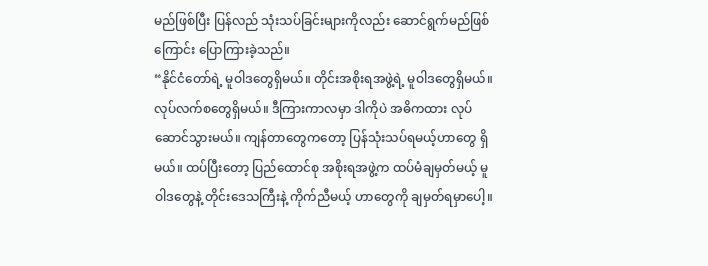မည်ဖြစ်ပြီး ပြန်လည် သုံးသပ်ခြင်းများကိုလည်း ဆောင်ရွက်မည်ဖြစ်ကြောင်း ပြောကြားခဲ့သည်။
“နိုင်ငံတော်ရဲ့ မူဝါဒတွေရှိမယ်။ တိုင်းအစိုးရအဖွဲ့ရဲ့ မူဝါဒတွေရှိမယ်။ လုပ်လက်စတွေရှိမယ်။ ဒီကြားကာလမှာ ဒါကိုပဲ အဓိကထား လုပ်ဆောင်သွားမယ်။ ကျန်တာတွေကတော့ ပြန်သုံးသပ်ရမယ့်ဟာတွေ ရှိမယ်။ ထပ်ပြီးတော့ ပြည်ထောင်စု အစိုးရအဖွဲ့က ထပ်မံချမှတ်မယ့် မူဝါဒတွေနဲ့ တိုင်းဒေသကြီးနဲ့ ကိုက်ညီမယ့် ဟာတွေကို ချမှတ်ရမှာပေါ့။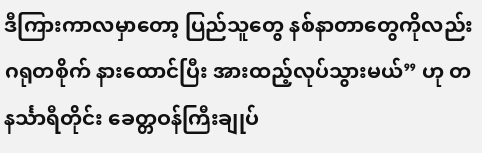ဒီကြားကာလမှာတော့ ပြည်သူတွေ နစ်နာတာတွေကိုလည်း ဂရုတစိုက် နားထောင်ပြီး အားထည့်လုပ်သွားမယ်” ဟု တနင်္သာရီတိုင်း ခေတ္တဝန်ကြီးချုပ်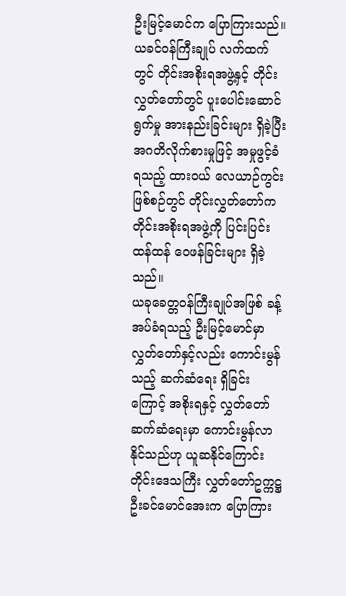ဦးမြင့်မောင်က ပြောကြားသည်။
ယခင်ဝန်ကြီးချုပ် လက်ထက်တွင် တိုင်းအစိုးရအဖွဲ့နှင့် တိုင်းလွှတ်တော်တွင် ပူးပေါင်းဆောင်ရွက်မှု အားနည်းခြင်းများ ရှိခဲ့ပြီး အဂတိလိုက်စားမှုဖြင့် အမှုဖွင့်ခံရသည့် ထားဝယ် လေယာဉ်ကွင်းဖြစ်စဉ်တွင် တိုင်းလွှတ်တော်က တိုင်းအစိုးရအဖွဲ့ကို ပြင်းပြင်းထန်ထန် ဝေဖန်ခြင်းများ ရှိခဲ့သည်။
ယခုခေတ္တဝန်ကြီးချုပ်အဖြစ် ခန့်အပ်ခံရသည့် ဦးမြင့်မောင်မှာ လွှတ်တော်နှင့်လည်း ကောင်းမွန်သည့် ဆက်ဆံရေး ရှိခြင်းကြောင့် အစိုးရနှင့် လွှတ်တော် ဆက်ဆံရေးမှာ ကောင်းမွန်လာနိုင်သည်ဟု ယူဆနိုင်ကြောင်း တိုင်းဒေသကြီး လွှတ်တော်ဥက္ကဋ္ဌ ဦးခင်မောင်အေးက ပြောကြား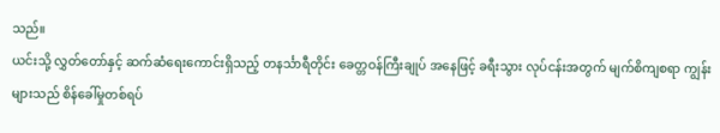သည်။
ယင်းသို့ လွှတ်တော်နှင့် ဆက်ဆံရေးကောင်းရှိသည့် တနင်္သာရီတိုင်း ခေတ္တဝန်ကြီးချုပ် အနေဖြင့် ခရီးသွား လုပ်ငန်းအတွက် မျက်စိကျစရာ ကျွန်းများသည် စိန်ခေါ်မှုတစ်ရပ်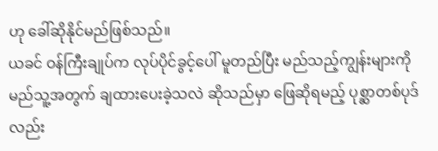ဟု ခေါ်ဆိုနိုင်မည်ဖြစ်သည်။
ယခင် ဝန်ကြီးချုပ်က လုပ်ပိုင်ခွင့်ပေါ် မူတည်ပြီး မည်သည့်ကျွန်းများကို မည်သူ့အတွက် ချထားပေးခဲ့သလဲ ဆိုသည်မှာ ဖြေဆိုရမည့် ပုစ္ဆာတစ်ပုဒ်လည်း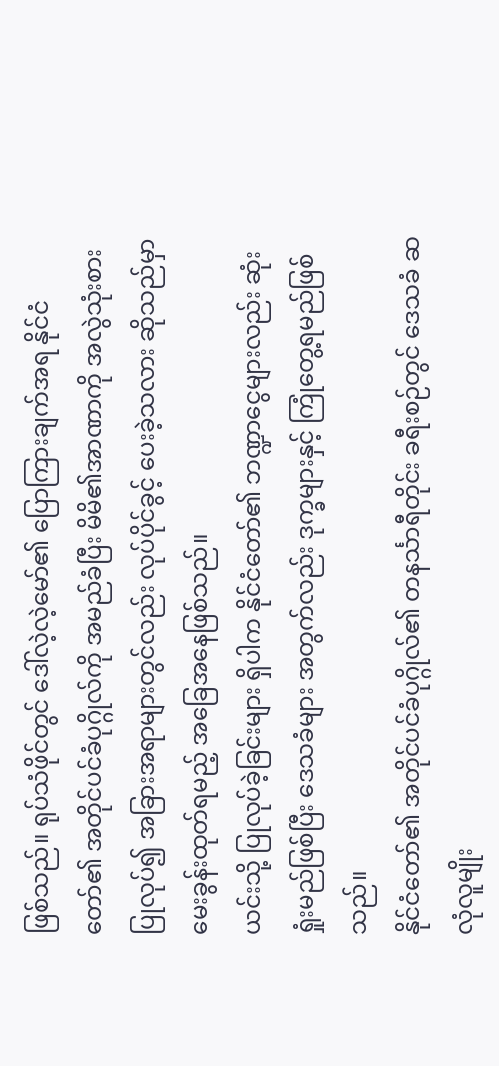ဖြစ်သည်။ ရုပ်သံဖိုင်တွင် ဒေါ်လဲ့လဲ့မော်၏ ပြောကြားချက်အရ နိုင်ငံတော်၏ အတိုင်ပင်ခံပုဂ္ဂိုလ်ကို အမည်ခံပြီး မိမိ၏အာဏာကို အလွဲသုံးစား ပြုလုပ်၍ အခြားအရာများတွင်လည်း လုပ်ပိုင်ခွင့် ပေးခဲ့သလား ဆိုသည်မှာ မေးခွန်းထုတ်ရမည့် အခြေအနေဖြစ်သည်။
ယင်းသို့ ပြုလုပ်ခဲ့ခြင်းများ ရှိပါက နိုင်ငံတော်၏ ဘဏ္ဍာငွေများလည်း ဆုံးရှုံးမည်ဖြစ်ပြီး ဒေသခံများ အတွက်လည်း ဒုက္ခများနှင့် ကြုံတွေ့ရမည်ဖြစ်သည်။
နိုင်ငံတော်၏ အတိုင်ပင်ခံပုဂ္ဂိုလ်၏ တနင်္သာရီတိုင်း ခရီးစဉ်တွင် ဒေသခံ ဆလုံလူမျိုး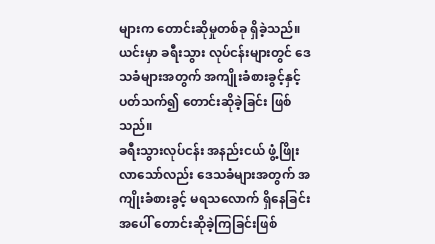များက တောင်းဆိုမှုတစ်ခု ရှိခဲ့သည်။
ယင်းမှာ ခရီးသွား လုပ်ငန်းများတွင် ဒေသခံများအတွက် အကျိုးခံစားခွင့်နှင့် ပတ်သက်၍ တောင်းဆိုခဲ့ခြင်း ဖြစ်သည်။
ခရီးသွားလုပ်ငန်း အနည်းငယ် ဖွံ့ဖြိုးလာသော်လည်း ဒေသခံများအတွက် အကျိုးခံစားခွင့် မရသလောက် ရှိနေခြင်းအပေါ် တောင်းဆိုခဲ့ကြခြင်းဖြစ်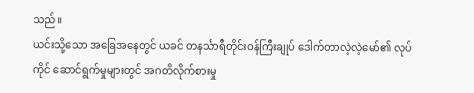သည်။
ယင်းသို့သော အခြေအနေတွင် ယခင် တနင်္သာရီတိုင်းဝန်ကြီးချုပ် ဒေါက်တာလဲ့လဲ့မော်၏ လုပ်ကိုင် ဆောင်ရွက်မှုများတွင် အဂတိလိုက်စားမှု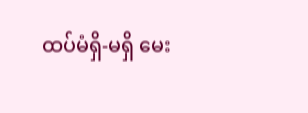ထပ်မံရှိ-မရှိ မေး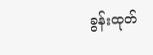ခွန်းထုတ်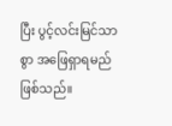ပြီး ပွင့်လင်းမြင်သာစွာ အဖြေရှာရမည် ဖြစ်သည်။